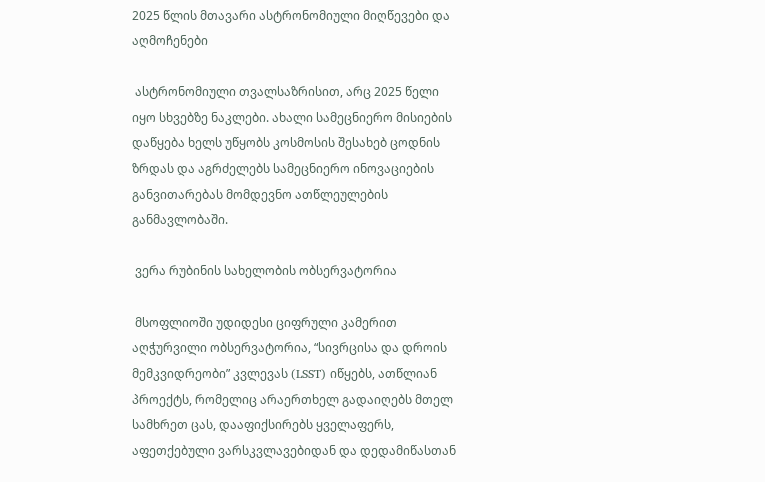2025 წლის მთავარი ასტრონომიული მიღწევები და აღმოჩენები

 ასტრონომიული თვალსაზრისით, არც 2025 წელი იყო სხვებზე ნაკლები. ახალი სამეცნიერო მისიების დაწყება ხელს უწყობს კოსმოსის შესახებ ცოდნის ზრდას და აგრძელებს სამეცნიერო ინოვაციების განვითარებას მომდევნო ათწლეულების განმავლობაში.

 ვერა რუბინის სახელობის ობსერვატორია

 მსოფლიოში უდიდესი ციფრული კამერით აღჭურვილი ობსერვატორია, “სივრცისა და დროის მემკვიდრეობი” კვლევას (LSST) იწყებს, ათწლიან პროექტს, რომელიც არაერთხელ გადაიღებს მთელ სამხრეთ ცას, დააფიქსირებს ყველაფერს, აფეთქებული ვარსკვლავებიდან და დედამიწასთან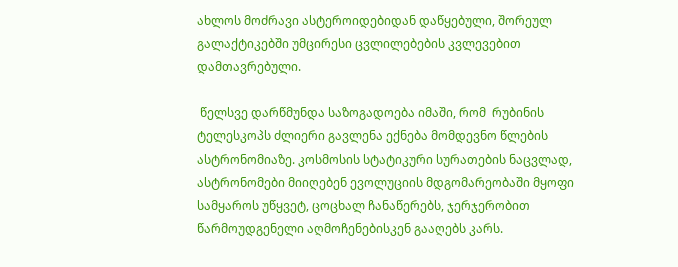ახლოს მოძრავი ასტეროიდებიდან დაწყებული, შორეულ გალაქტიკებში უმცირესი ცვლილებების კვლევებით დამთავრებული.

 წელსვე დარწმუნდა საზოგადოება იმაში, რომ  რუბინის ტელესკოპს ძლიერი გავლენა ექნება მომდევნო წლების ასტრონომიაზე. კოსმოსის სტატიკური სურათების ნაცვლად, ასტრონომები მიიღებენ ევოლუციის მდგომარეობაში მყოფი სამყაროს უწყვეტ, ცოცხალ ჩანაწერებს, ჯერჯერობით წარმოუდგენელი აღმოჩენებისკენ გააღებს კარს.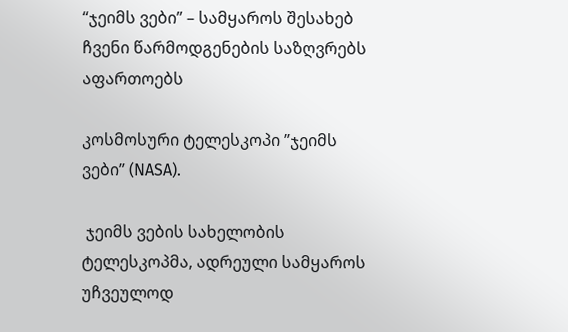“ჯეიმს ვები” – სამყაროს შესახებ ჩვენი წარმოდგენების საზღვრებს აფართოებს

კოსმოსური ტელესკოპი ”ჯეიმს ვები” (NASA).

 ჯეიმს ვების სახელობის ტელესკოპმა, ადრეული სამყაროს უჩვეულოდ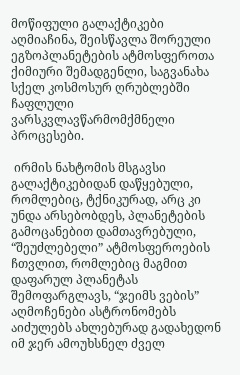მოწიფული გალაქტიკები აღმიაჩინა, შეისწავლა შორეული ეგზოპლანეტების ატმოსფეროთა ქიმიური შემადგენლი, საგვანახა სქელ კოსმოსურ ღრუბლებში ჩაფლული ვარსკვლავწარმომქმნელი პროცესები.

 ირმის ნახტომის მსგავსი გალაქტიკებიდან დაწყებული, რომლებიც, ტქნიკურად, არც კი უნდა არსებობდეს, პლანეტების გამოცანებით დამთავრებული, “შეუძლებელი” ატმოსფეროების ჩთვლით, რომლებიც მაგმით დაფარულ პლანეტას შემოფარგლავს, “ჯეიმს ვების” აღმოჩენები ასტრონომებს აიძულებს ახლებურად გადახედონ იმ ჯერ ამოუხსნელ ძველ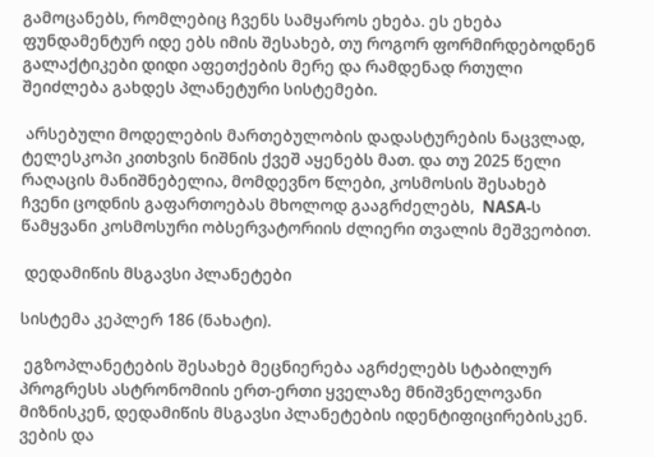გამოცანებს, რომლებიც ჩვენს სამყაროს ეხება. ეს ეხება ფუნდამენტურ იდე ებს იმის შესახებ, თუ როგორ ფორმირდებოდნენ გალაქტიკები დიდი აფეთქების მერე და რამდენად რთული შეიძლება გახდეს პლანეტური სისტემები.

 არსებული მოდელების მართებულობის დადასტურების ნაცვლად, ტელესკოპი კითხვის ნიშნის ქვეშ აყენებს მათ. და თუ 2025 წელი რაღაცის მანიშნებელია, მომდევნო წლები, კოსმოსის შესახებ ჩვენი ცოდნის გაფართოებას მხოლოდ გააგრძელებს,  NASA-ს წამყვანი კოსმოსური ობსერვატორიის ძლიერი თვალის მეშვეობით.

 დედამიწის მსგავსი პლანეტები

სისტემა კეპლერ 186 (ნახატი).

 ეგზოპლანეტების შესახებ მეცნიერება აგრძელებს სტაბილურ პროგრესს ასტრონომიის ერთ-ერთი ყველაზე მნიშვნელოვანი მიზნისკენ, დედამიწის მსგავსი პლანეტების იდენტიფიცირებისკენ. ვების და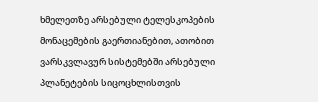ხმელეთზე არსებული ტელესკოპების მონაცემების გაერთიანებით, ათობით ვარსკვლავურ სისტემებში არსებული პლანეტების სიცოცხლისთვის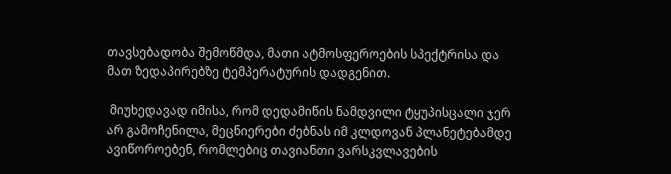თავსებადობა შემოწმდა, მათი ატმოსფეროების სპექტრისა და მათ ზედაპირებზე ტემპერატურის დადგენით.

 მიუხედავად იმისა, რომ დედამიწის ნამდვილი ტყუპისცალი ჯერ არ გამოჩენილა, მეცნიერები ძებნას იმ კლდოვან პლანეტებამდე ავიწოროებენ, რომლებიც თავიანთი ვარსკვლავების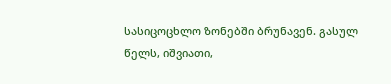სასიცოცხლო ზონებში ბრუნავენ. გასულ წელს, იშვიათი,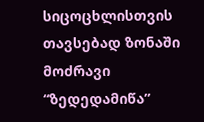სიცოცხლისთვის თავსებად ზონაში მოძრავი “ზედედამიწა”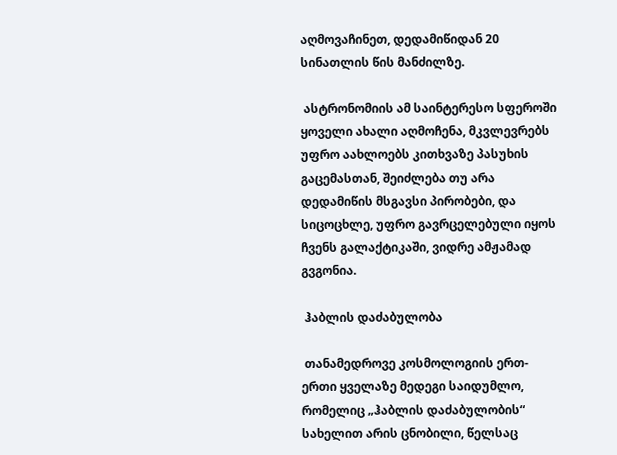აღმოვაჩინეთ, დედამიწიდან 20 სინათლის წის მანძილზე.

 ასტრონომიის ამ საინტერესო სფეროში ყოველი ახალი აღმოჩენა, მკვლევრებს უფრო აახლოებს კითხვაზე პასუხის გაცემასთან, შეიძლება თუ არა დედამიწის მსგავსი პირობები, და სიცოცხლე, უფრო გავრცელებული იყოს ჩვენს გალაქტიკაში, ვიდრე ამჟამად გვგონია.

 ჰაბლის დაძაბულობა

 თანამედროვე კოსმოლოგიის ერთ-ერთი ყველაზე მედეგი საიდუმლო, რომელიც „ჰაბლის დაძაბულობის“ სახელით არის ცნობილი, წელსაც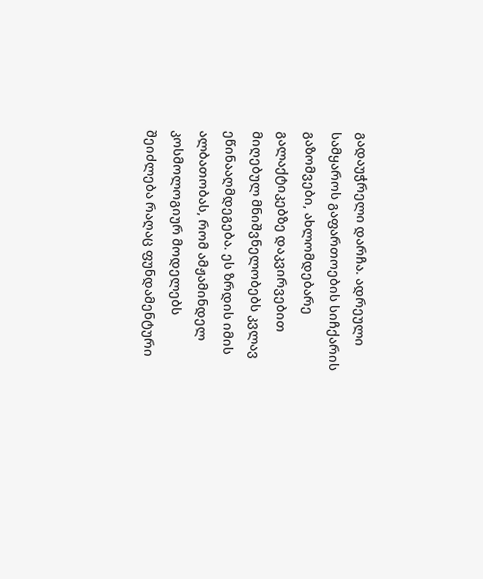გადაუჭრელი დარჩა. ადრეული სამყაროს გაფართოების სიჩქარის გაზომვები, ახლომდებარე გალაქტიკებზე დაკვირვებით მიღებულ მნიშვნელობებს კვლავ ეწინააღმდეგება. ეს ზრდის იმის ალბათობას, რომ ამჟამინდელ კოსმოლოგიურ მოდელებს შეიძლება რაღაც ფუნდამენტური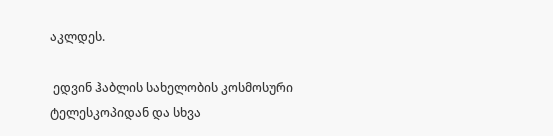აკლდეს.

 ედვინ ჰაბლის სახელობის კოსმოსური ტელესკოპიდან და სხვა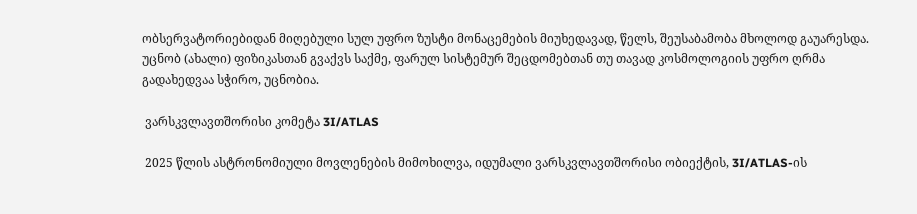ობსერვატორიებიდან მიღებული სულ უფრო ზუსტი მონაცემების მიუხედავად, წელს, შეუსაბამობა მხოლოდ გაუარესდა. უცნობ (ახალი) ფიზიკასთან გვაქვს საქმე, ფარულ სისტემურ შეცდომებთან თუ თავად კოსმოლოგიის უფრო ღრმა გადახედვაა სჭირო, უცნობია.

 ვარსკვლავთშორისი კომეტა 3I/ATLAS

 2025 წლის ასტრონომიული მოვლენების მიმოხილვა, იდუმალი ვარსკვლავთშორისი ობიექტის, 3I/ATLAS-ის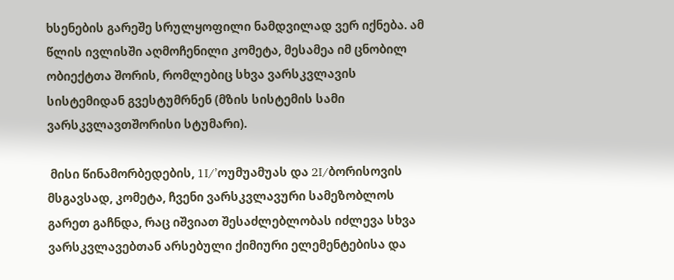ხსენების გარეშე სრულყოფილი ნამდვილად ვერ იქნება. ამ წლის ივლისში აღმოჩენილი კომეტა, მესამეა იმ ცნობილ ობიექტთა შორის, რომლებიც სხვა ვარსკვლავის სისტემიდან გვესტუმრნენ (მზის სისტემის სამი ვარსკვლავთშორისი სტუმარი).

 მისი წინამორბედების, 1I/’ოუმუამუას და 2I/ბორისოვის მსგავსად, კომეტა, ჩვენი ვარსკვლავური სამეზობლოს გარეთ გაჩნდა, რაც იშვიათ შესაძლებლობას იძლევა სხვა ვარსკვლავებთან არსებული ქიმიური ელემენტებისა და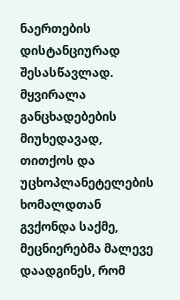ნაერთების დისტანციურად შესასწავლად. მყვირალა განცხადებების მიუხედავად, თითქოს და უცხოპლანეტელების ხომალდთან გვქონდა საქმე, მეცნიერებმა მალევე დაადგინეს, რომ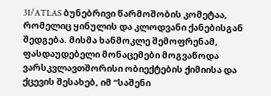3I/ATLAS ბუნებრივი წარმოშობის კომეტაა, რომელიც ყინულის და კლოდვანი ქანებისგან შედგება. მისმა ხანმოკლე შემოფრენამ, ფასდაუდებელი მონაცემები მოგვაწოდა ვარსკვლავთშორისი ობიექტების ქიმიისა და ქცევის შესახებ, იმ “საშენი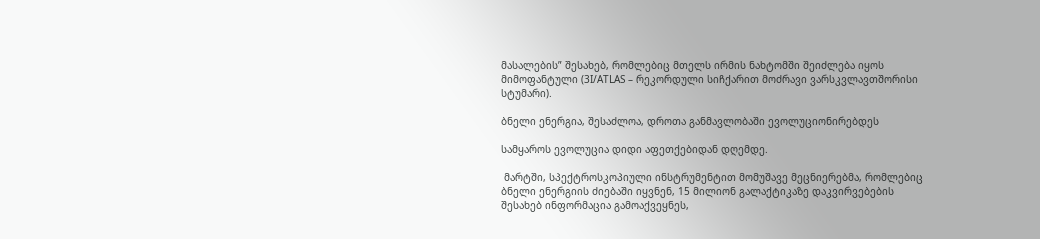მასალების” შესახებ, რომლებიც მთელს ირმის ნახტომში შეიძლება იყოს მიმოფანტული (3I/ATLAS – რეკორდული სიჩქარით მოძრავი ვარსკვლავთშორისი სტუმარი).

ბნელი ენერგია, შესაძლოა, დროთა განმავლობაში ევოლუციონირებდეს

სამყაროს ევოლუცია დიდი აფეთქებიდან დღემდე.

 მარტში, სპექტროსკოპიული ინსტრუმენტით მომუშავე მეცნიერებმა, რომლებიც ბნელი ენერგიის ძიებაში იყვნენ, 15 მილიონ გალაქტიკაზე დაკვირვებების შესახებ ინფორმაცია გამოაქვეყნეს,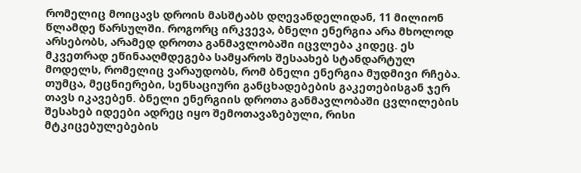რომელიც მოიცავს დროის მასშტაბს დღევანდელიდან, 11 მილიონ წლამდე წარსულში. როგორც ირკვევა, ბნელი ენერგია არა მხოლოდ არსებობს, არამედ დროთა განმავლობაში იცვლება კიდეც. ეს მკვეთრად ეწინააღმდეგება სამყაროს შესაახებ სტანდარტულ მოდელს, რომელიც ვარაუდობს, რომ ბნელი ენერგია მუდმივი რჩება. თუმცა, მეცნიერები, სენსაციური განცხადებების გაკეთებისგან ჯერ თავს იკავებენ. ბნელი ენერგიის დროთა განმავლობაში ცვლილების შესახებ იდეები ადრეც იყო შემოთავაზებული, რისი მტკიცებულებების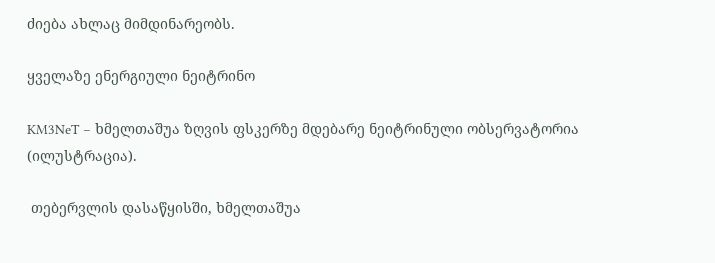ძიება ახლაც მიმდინარეობს.

ყველაზე ენერგიული ნეიტრინო

KM3NeT – ხმელთაშუა ზღვის ფსკერზე მდებარე ნეიტრინული ობსერვატორია (ილუსტრაცია).

 თებერვლის დასაწყისში, ხმელთაშუა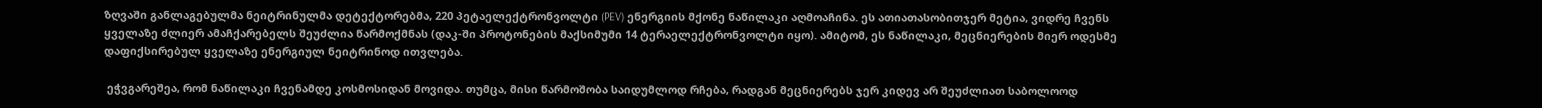ზღვაში განლაგებულმა ნეიტრინულმა დეტექტორებმა, 220 პეტაელექტრონვოლტი (PEV) ენერგიის მქონე ნაწილაკი აღმოაჩინა. ეს ათიათასობითჯერ მეტია, ვიდრე ჩვენს ყველაზე ძლიერ ამაჩქარებელს შეუძლია წარმოქმნას (დაკ-ში პროტონების მაქსიმუმი 14 ტერაელექტრონვოლტი იყო). ამიტომ, ეს ნაწილაკი, მეცნიერების მიერ ოდესმე დაფიქსირებულ ყველაზე ენერგიულ ნეიტრინოდ ითვლება.

 ეჭვგარეშეა, რომ ნაწილაკი ჩვენამდე კოსმოსიდან მოვიდა. თუმცა, მისი წარმოშობა საიდუმლოდ რჩება, რადგან მეცნიერებს ჯერ კიდევ არ შეუძლიათ საბოლოოდ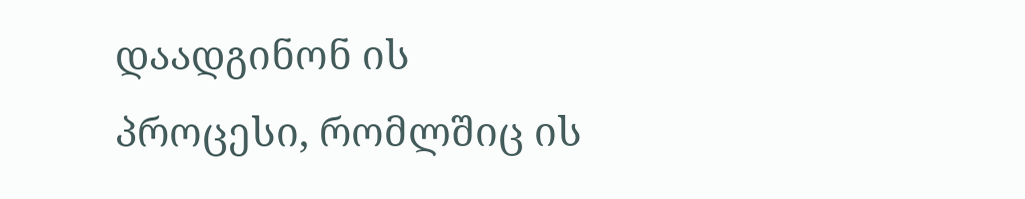დაადგინონ ის პროცესი, რომლშიც ის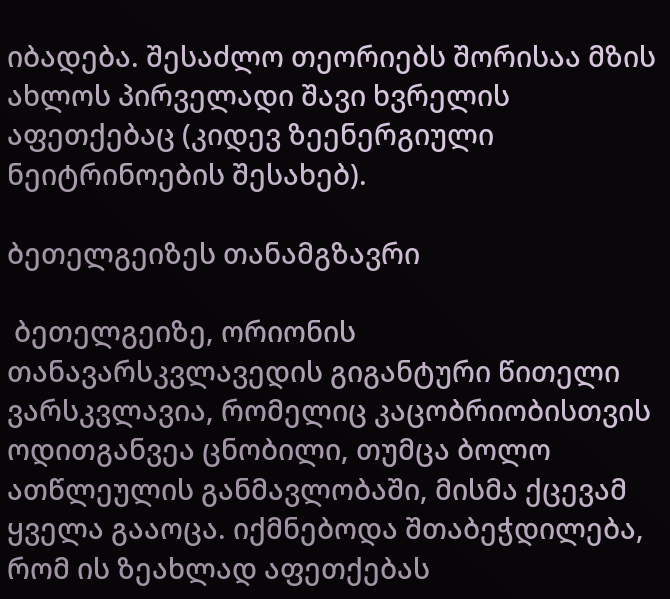იბადება. შესაძლო თეორიებს შორისაა მზის ახლოს პირველადი შავი ხვრელის აფეთქებაც (კიდევ ზეენერგიული ნეიტრინოების შესახებ).

ბეთელგეიზეს თანამგზავრი

 ბეთელგეიზე, ორიონის თანავარსკვლავედის გიგანტური წითელი ვარსკვლავია, რომელიც კაცობრიობისთვის ოდითგანვეა ცნობილი, თუმცა ბოლო ათწლეულის განმავლობაში, მისმა ქცევამ ყველა გააოცა. იქმნებოდა შთაბეჭდილება, რომ ის ზეახლად აფეთქებას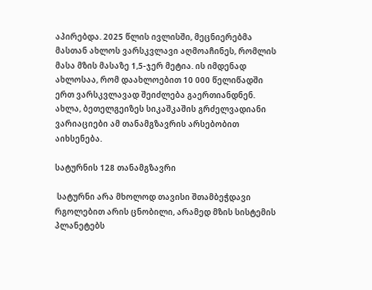აპირებდა. 2025 წლის ივლისში, მეცნიერებმა მასთან ახლოს ვარსკვლავი აღმოაჩინეს, რომლის მასა მზის მასაზე 1,5-ჯერ მეტია. ის იმდენად ახლოსაა, რომ დაახლოებით 10 000 წელიწადში ერთ ვარსკვლავად შეიძლება გაერთიანდნენ. ახლა, ბეთელგეიზეს სიკაშკაშის გრძელვადიანი ვარიაციები ამ თანამგზავრის არსებობით აიხსენება.

სატურნის 128 თანამგზავრი

 სატურნი არა მხოლოდ თავისი შთამბეჭდავი რგოლებით არის ცნობილი, არამედ მზის სისტემის პლანეტებს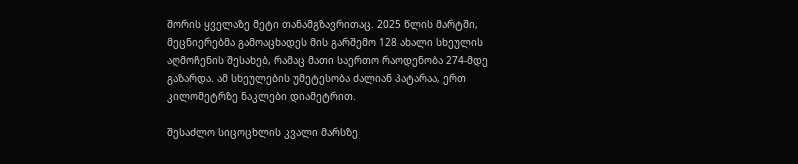შორის ყველაზე მეტი თანამგზავრითაც. 2025 წლის მარტში, მეცნიერებმა გამოაცხადეს მის გარშემო 128 ახალი სხეულის აღმოჩენის შესახებ, რამაც მათი საერთო რაოდენობა 274-მდე გაზარდა. ამ სხეულების უმეტესობა ძალიან პატარაა, ერთ კილომეტრზე ნაკლები დიამეტრით.

შესაძლო სიცოცხლის კვალი მარსზე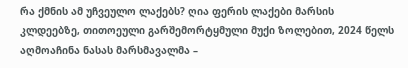რა ქმნის ამ უჩვეულო ლაქებს? ღია ფერის ლაქები მარსის კლდეებზე, თითოეული გარშემორტყმული მუქი ზოლებით, 2024 წელს აღმოაჩინა ნასას მარსმავალმა –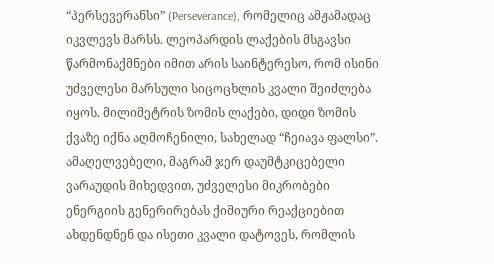“პერსევერანსი” (Perseverance), რომელიც ამჟამადაც იკვლევს მარსს. ლეოპარდის ლაქების მსგავსი წარმონაქმნები იმით არის საინტერესო, რომ ისინი უძველესი მარსული სიცოცხლის კვალი შეიძლება იყოს. მილიმეტრის ზომის ლაქები, დიდი ზომის ქვაზე იქნა აღმოჩენილი, სახელად “ჩეიავა ფალსი”. ამაღელვებელი, მაგრამ ჯერ დაუმტკიცებელი ვარაუდის მიხედვით, უძველესი მიკრობები ენერგიის გენერირებას ქიმიური რეაქციებით ახდენდნენ და ისეთი კვალი დატოვეს, რომლის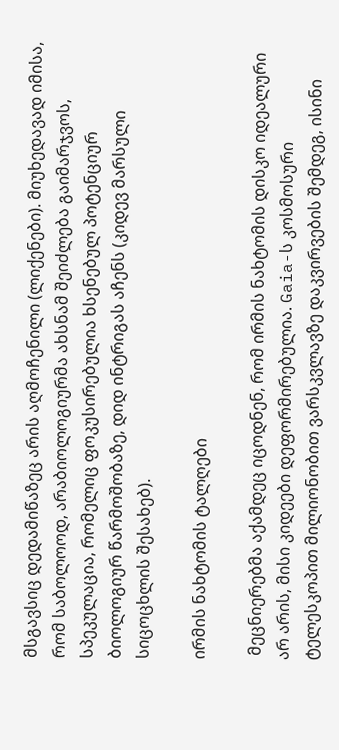მსგავსიც დედამიწაზეც არის აღმოჩენილი (ლიქენები). მიუხედავად იმისა, რომ საბოლოოდ, არაბიოლოგიურმა ახსნამ შეიძლება გაიმარჯვოს, სპეკულაცია, რომელიც ფოკუსირებულია ხსენებულ პოტენციურ ბიოლოგიურ წარმოშობაზე, დიდ ინტრიგას აჩენს (კიდევ მარსული სიცოცხლის შესახებ).

ირმის ნახტომის ტალღები

 მეცნიერებმა აქამდეც იცოდნენ, რომ ირმის ნახტომის დისკო იდეალური არ არის, მისი კიდეები დეფორმირებულია. Gaia-ს კოსმოსური ტელესკოპით მილიონობით ვარსკვლავზე დაკვირვების შემდეგ, ისინი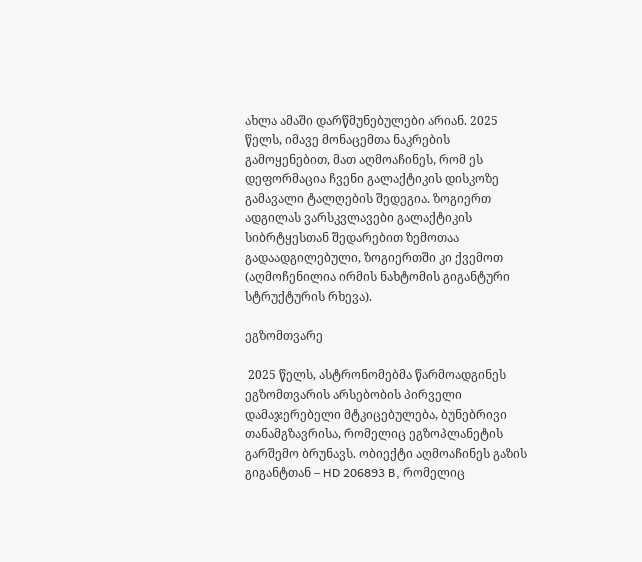ახლა ამაში დარწმუნებულები არიან. 2025 წელს, იმავე მონაცემთა ნაკრების გამოყენებით, მათ აღმოაჩინეს, რომ ეს დეფორმაცია ჩვენი გალაქტიკის დისკოზე გამავალი ტალღების შედეგია. ზოგიერთ ადგილას ვარსკვლავები გალაქტიკის სიბრტყესთან შედარებით ზემოთაა გადაადგილებული, ზოგიერთში კი ქვემოთ (აღმოჩენილია ირმის ნახტომის გიგანტური სტრუქტურის რხევა).

ეგზომთვარე

 2025 წელს, ასტრონომებმა წარმოადგინეს ეგზომთვარის არსებობის პირველი დამაჯერებელი მტკიცებულება, ბუნებრივი თანამგზავრისა, რომელიც ეგზოპლანეტის გარშემო ბრუნავს. ობიექტი აღმოაჩინეს გაზის გიგანტთან – HD 206893 B, რომელიც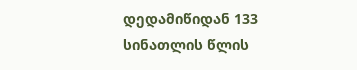დედამიწიდან 133 სინათლის წლის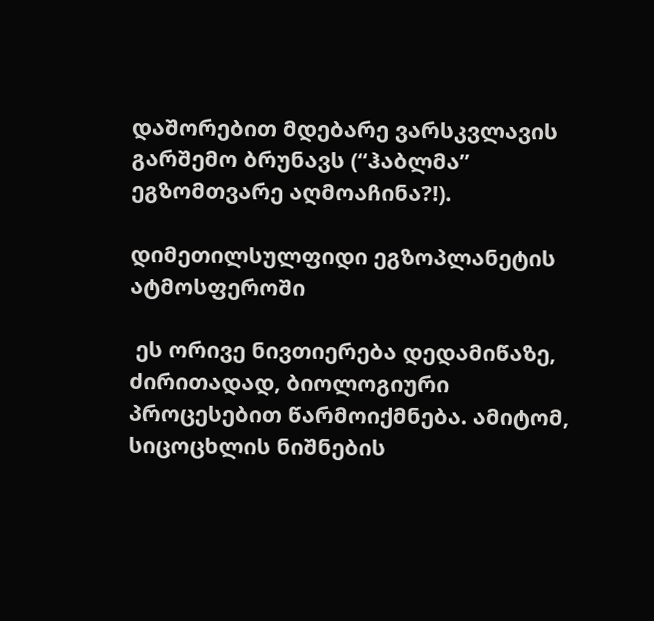დაშორებით მდებარე ვარსკვლავის გარშემო ბრუნავს (“ჰაბლმა” ეგზომთვარე აღმოაჩინა?!).

დიმეთილსულფიდი ეგზოპლანეტის ატმოსფეროში

 ეს ორივე ნივთიერება დედამიწაზე, ძირითადად, ბიოლოგიური პროცესებით წარმოიქმნება. ამიტომ, სიცოცხლის ნიშნების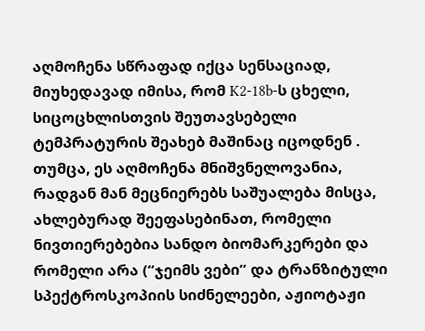აღმოჩენა სწრაფად იქცა სენსაციად, მიუხედავად იმისა, რომ K2-18b-ს ცხელი, სიცოცხლისთვის შეუთავსებელი ტემპრატურის შეახებ მაშინაც იცოდნენ . თუმცა, ეს აღმოჩენა მნიშვნელოვანია, რადგან მან მეცნიერებს საშუალება მისცა, ახლებურად შეეფასებინათ, რომელი ნივთიერებებია სანდო ბიომარკერები და რომელი არა (“ჯეიმს ვები” და ტრანზიტული სპექტროსკოპიის სიძნელეები, აჟიოტაჟი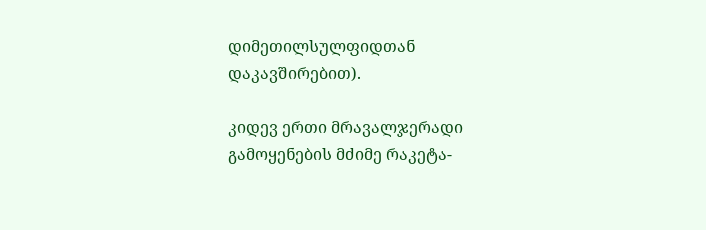დიმეთილსულფიდთან დაკავშირებით).

კიდევ ერთი მრავალჯერადი გამოყენების მძიმე რაკეტა-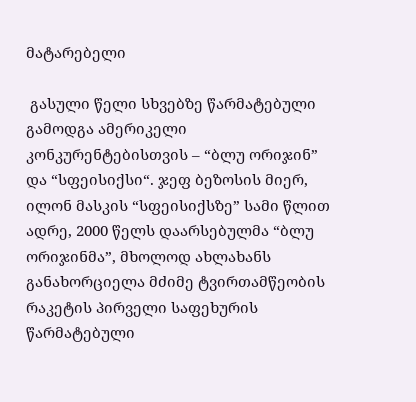მატარებელი

 გასული წელი სხვებზე წარმატებული გამოდგა ამერიკელი კონკურენტებისთვის – “ბლუ ორიჯინ” და “სფეისიქსი“. ჯეფ ბეზოსის მიერ, ილონ მასკის “სფეისიქსზე” სამი წლით ადრე, 2000 წელს დაარსებულმა “ბლუ ორიჯინმა”, მხოლოდ ახლახანს განახორციელა მძიმე ტვირთამწეობის რაკეტის პირველი საფეხურის წარმატებული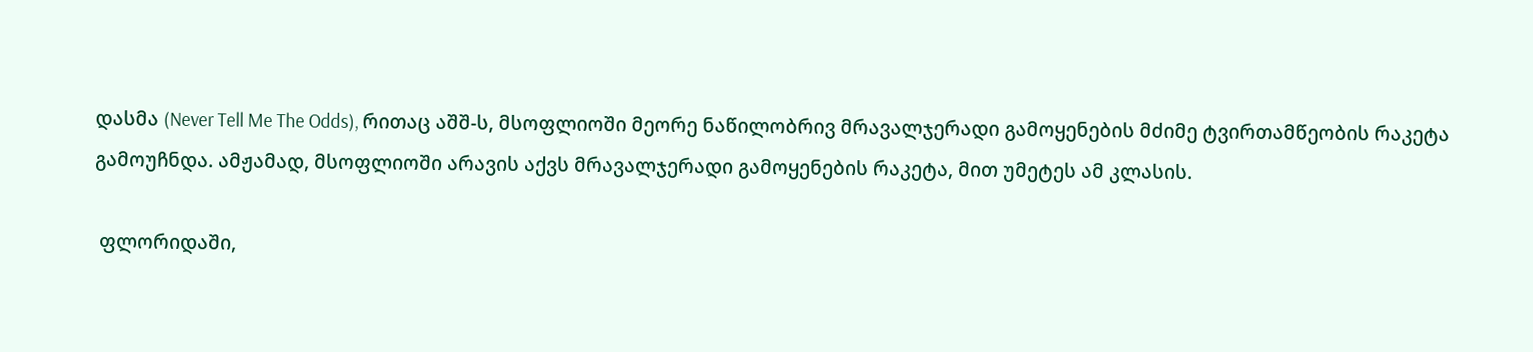დასმა (Never Tell Me The Odds), რითაც აშშ-ს, მსოფლიოში მეორე ნაწილობრივ მრავალჯერადი გამოყენების მძიმე ტვირთამწეობის რაკეტა გამოუჩნდა. ამჟამად, მსოფლიოში არავის აქვს მრავალჯერადი გამოყენების რაკეტა, მით უმეტეს ამ კლასის.

 ფლორიდაში,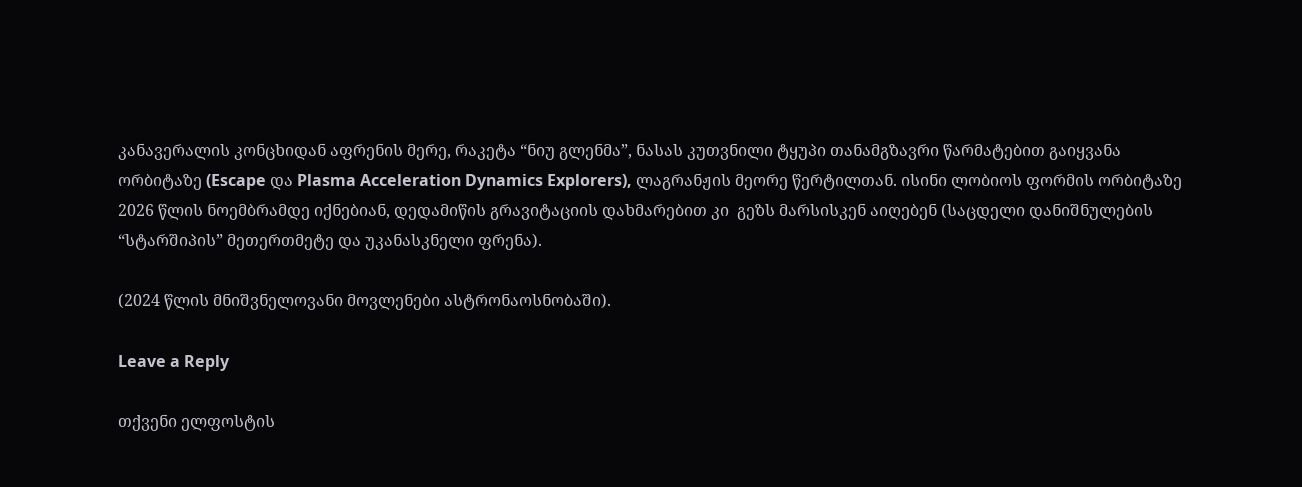კანავერალის კონცხიდან აფრენის მერე, რაკეტა “ნიუ გლენმა”, ნასას კუთვნილი ტყუპი თანამგზავრი წარმატებით გაიყვანა ორბიტაზე (Escape და Plasma Acceleration Dynamics Explorers), ლაგრანჟის მეორე წერტილთან. ისინი ლობიოს ფორმის ორბიტაზე 2026 წლის ნოემბრამდე იქნებიან, დედამიწის გრავიტაციის დახმარებით კი  გეზს მარსისკენ აიღებენ (საცდელი დანიშნულების “სტარშიპის” მეთერთმეტე და უკანასკნელი ფრენა).

(2024 წლის მნიშვნელოვანი მოვლენები ასტრონაოსნობაში).

Leave a Reply

თქვენი ელფოსტის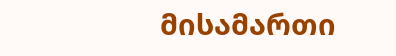მისამართი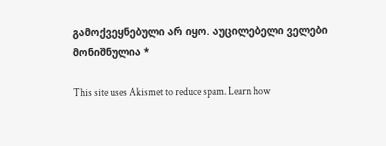გამოქვეყნებული არ იყო. აუცილებელი ველები მონიშნულია *

This site uses Akismet to reduce spam. Learn how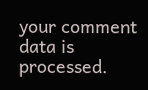your comment data is processed.